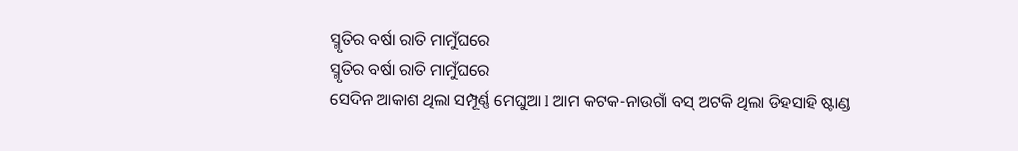ସ୍ମୃତିର ବର୍ଷା ରାତି ମାମୁଁଘରେ
ସ୍ମୃତିର ବର୍ଷା ରାତି ମାମୁଁଘରେ
ସେଦିନ ଆକାଶ ଥିଲା ସମ୍ପୂର୍ଣ୍ଣ ମେଘୁଆ l ଆମ କଟକ-ନାଉଗାଁ ବସ୍ ଅଟକି ଥିଲା ଡିହସାହି ଷ୍ଟାଣ୍ଡ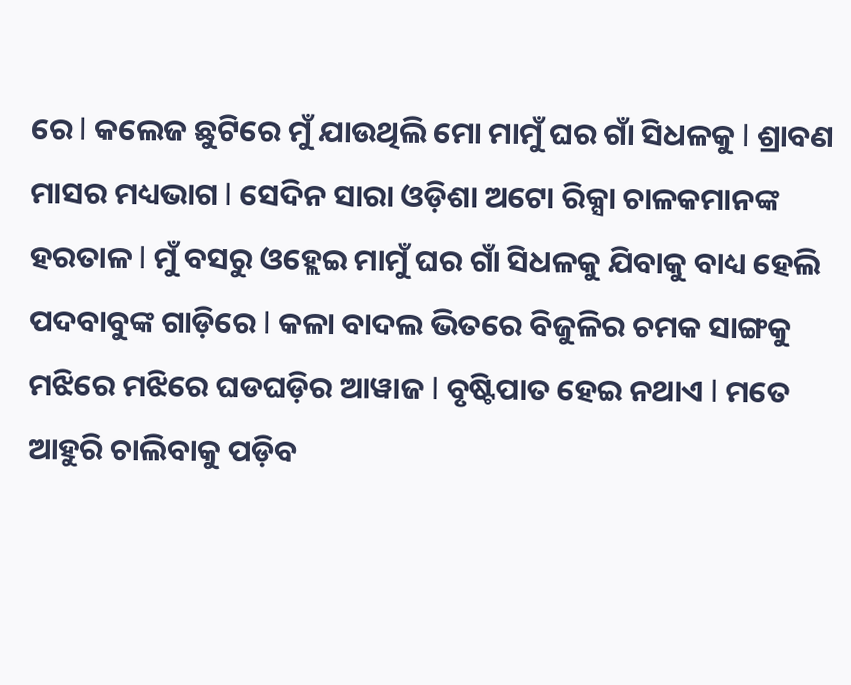ରେ l କଲେଜ ଛୁଟିରେ ମୁଁ ଯାଉଥିଲି ମୋ ମାମୁଁ ଘର ଗାଁ ସିଧଳକୁ l ଶ୍ରାବଣ ମାସର ମଧ୍ୟଭାଗ l ସେଦିନ ସାରା ଓଡ଼ିଶା ଅଟୋ ରିକ୍ସା ଚାଳକମାନଙ୍କ ହରତାଳ l ମୁଁ ବସରୁ ଓହ୍ଲେଇ ମାମୁଁ ଘର ଗାଁ ସିଧଳକୁ ଯିବାକୁ ବାଧ୍ୟ ହେଲି ପଦବାବୁଙ୍କ ଗାଡ଼ିରେ l କଳା ବାଦଲ ଭିତରେ ବିଜୁଳିର ଚମକ ସାଙ୍ଗକୁ ମଝିରେ ମଝିରେ ଘଡଘଡ଼ିର ଆୱାଜ l ବୃଷ୍ଟିପାତ ହେଇ ନଥାଏ l ମତେ ଆହୁରି ଚାଲିବାକୁ ପଡ଼ିବ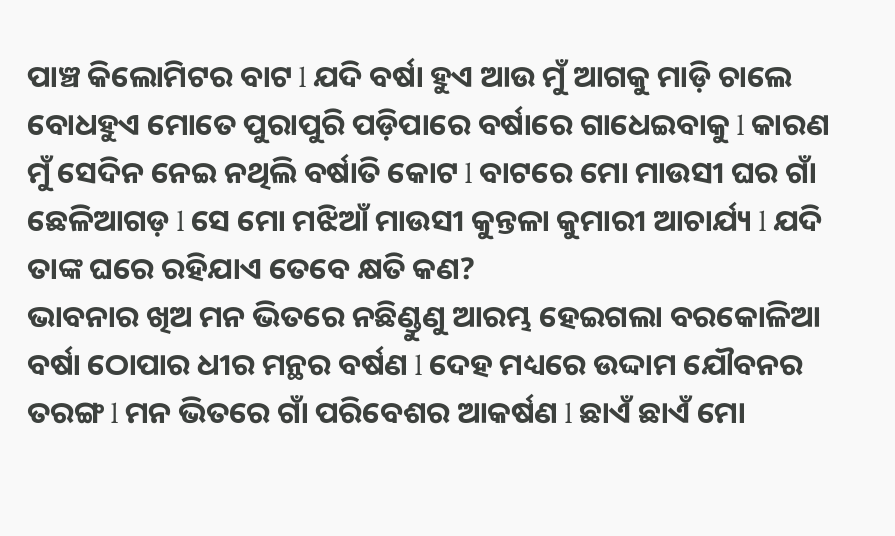ପାଞ୍ଚ କିଲୋମିଟର ବାଟ l ଯଦି ବର୍ଷା ହୁଏ ଆଉ ମୁଁ ଆଗକୁ ମାଡ଼ି ଚାଲେ ବୋଧହୁଏ ମୋତେ ପୁରାପୁରି ପଡ଼ିପାରେ ବର୍ଷାରେ ଗାଧେଇବାକୁ l କାରଣ ମୁଁ ସେଦିନ ନେଇ ନଥିଲି ବର୍ଷାତି କୋଟ l ବାଟରେ ମୋ ମାଉସୀ ଘର ଗାଁ ଛେଳିଆଗଡ଼ l ସେ ମୋ ମଝିଆଁ ମାଉସୀ କୁନ୍ତଳା କୁମାରୀ ଆଚାର୍ଯ୍ୟ l ଯଦି ତାଙ୍କ ଘରେ ରହିଯାଏ ତେବେ କ୍ଷତି କଣ?
ଭାବନାର ଖିଅ ମନ ଭିତରେ ନଛିଣ୍ଡୁଣୁ ଆରମ୍ଭ ହେଇଗଲା ବରକୋଳିଆ ବର୍ଷା ଠୋପାର ଧୀର ମନ୍ଥର ବର୍ଷଣ l ଦେହ ମଧ୍ୟରେ ଉଦ୍ଦାମ ଯୌବନର ତରଙ୍ଗ l ମନ ଭିତରେ ଗାଁ ପରିବେଶର ଆକର୍ଷଣ l ଛାଏଁ ଛାଏଁ ମୋ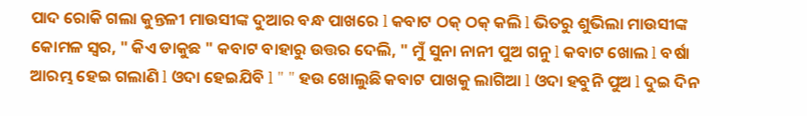ପାଦ ରୋକି ଗଲା କୁନ୍ତଳୀ ମାଉସୀଙ୍କ ଦୁଆର ବନ୍ଧ ପାଖରେ l କବାଟ ଠକ୍ ଠକ୍ କଲି l ଭିତରୁ ଶୁଭିଲା ମାଉସୀଙ୍କ କୋମଳ ସ୍ୱର, " କିଏ ଡାକୁଛ " କବାଟ ବାହାରୁ ଉତ୍ତର ଦେଲି, " ମୁଁ ସୁନା ନାନୀ ପୁଅ ଗନୁ l କବାଟ ଖୋଲ l ବର୍ଷା ଆରମ୍ଭ ହେଇ ଗଲାଣି l ଓଦା ହେଇଯିବି l " " ହଉ ଖୋଲୁଛି କବାଟ ପାଖକୁ ଲାଗିଆ l ଓଦା ହବୁନି ପୁଅ l ଦୁଇ ଦିନ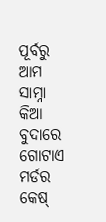ପୂର୍ବରୁ ଆମ ସାମ୍ନା କିଆ ବୁଦାରେ ଗୋଟାଏ ମର୍ଡର କେଷ୍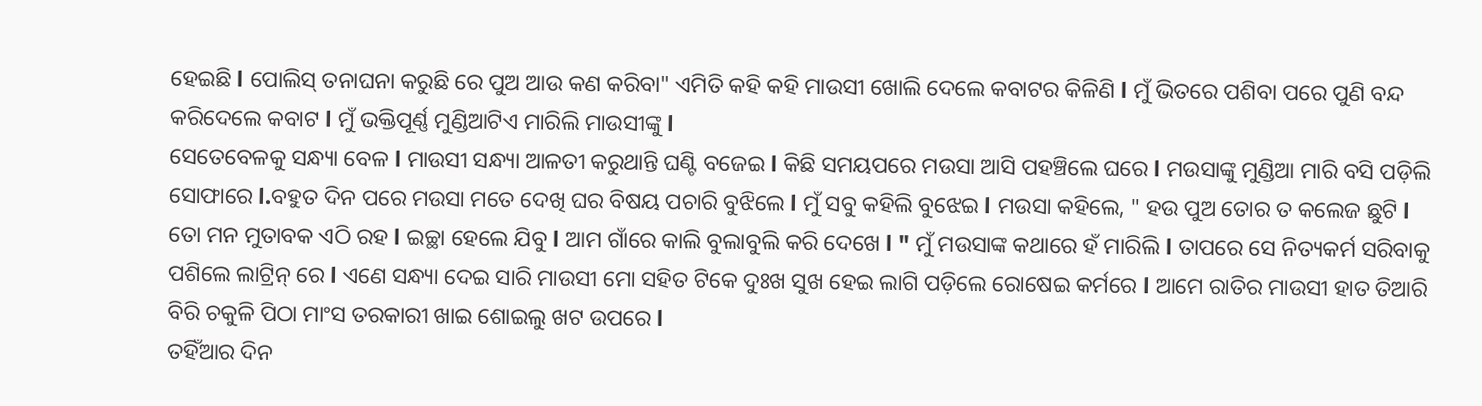ହେଇଛି l ପୋଲିସ୍ ତନାଘନା କରୁଛି ରେ ପୁଅ ଆଉ କଣ କରିବା" ଏମିତି କହି କହି ମାଉସୀ ଖୋଲି ଦେଲେ କବାଟର କିଳିଣି l ମୁଁ ଭିତରେ ପଶିବା ପରେ ପୁଣି ବନ୍ଦ କରିଦେଲେ କବାଟ l ମୁଁ ଭକ୍ତିପୂର୍ଣ୍ଣ ମୁଣ୍ଡିଆଟିଏ ମାରିଲି ମାଉସୀଙ୍କୁ l
ସେତେବେଳକୁ ସନ୍ଧ୍ୟା ବେଳ l ମାଉସୀ ସନ୍ଧ୍ୟା ଆଳତୀ କରୁଥାନ୍ତି ଘଣ୍ଟି ବଜେଇ l କିଛି ସମୟପରେ ମଉସା ଆସି ପହଞ୍ଚିଲେ ଘରେ l ମଉସାଙ୍କୁ ମୁଣ୍ଡିଆ ମାରି ବସି ପଡ଼ିଲି ସୋଫାରେ l.ବହୁତ ଦିନ ପରେ ମଉସା ମତେ ଦେଖି ଘର ବିଷୟ ପଚାରି ବୁଝିଲେ l ମୁଁ ସବୁ କହିଲି ବୁଝେଇ l ମଉସା କହିଲେ, " ହଉ ପୁଅ ତୋର ତ କଲେଜ ଛୁଟି l ତୋ ମନ ମୁତାବକ ଏଠି ରହ l ଇଚ୍ଛା ହେଲେ ଯିବୁ l ଆମ ଗାଁରେ କାଲି ବୁଲାବୁଲି କରି ଦେଖେ l " ମୁଁ ମଉସାଙ୍କ କଥାରେ ହଁ ମାରିଲି l ତାପରେ ସେ ନିତ୍ୟକର୍ମ ସରିବାକୁ ପଶିଲେ ଲାଟ୍ରିନ୍ ରେ l ଏଣେ ସନ୍ଧ୍ୟା ଦେଇ ସାରି ମାଉସୀ ମୋ ସହିତ ଟିକେ ଦୁଃଖ ସୁଖ ହେଇ ଲାଗି ପଡ଼ିଲେ ରୋଷେଇ କର୍ମରେ l ଆମେ ରାତିର ମାଉସୀ ହାତ ତିଆରି ବିରି ଚକୁଳି ପିଠା ମାଂସ ତରକାରୀ ଖାଇ ଶୋଇଲୁ ଖଟ ଉପରେ l
ତହିଁଆର ଦିନ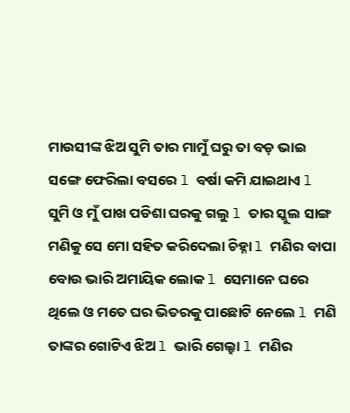ମାଉସୀଙ୍କ ଝିଅ ସୁମି ତାର ମାମୁଁ ଘରୁ ତା ବଡ଼ ଭାଇ ସଙ୍ଗେ ଫେରିଲା ବସରେ l ବର୍ଷା କମି ଯାଇଥାଏ l ସୁମି ଓ ମୁଁ ପାଖ ପଡିଶା ଘରକୁ ଗଲୁ l ତାର ସ୍କୁଲ ସାଙ୍ଗ ମଣିକୁ ସେ ମୋ ସହିତ କରିଦେଲା ଚିହ୍ନା l ମଣିର ବାପା ବୋଉ ଭାରି ଅମାୟିକ ଲୋକ l ସେମାନେ ଘରେ ଥିଲେ ଓ ମତେ ଘର ଭିତରକୁ ପାଛୋଟି ନେଲେ l ମଣି ତାଙ୍କର ଗୋଟିଏ ଝିଅ l ଭାରି ଗେଲ୍ହା l ମଣିର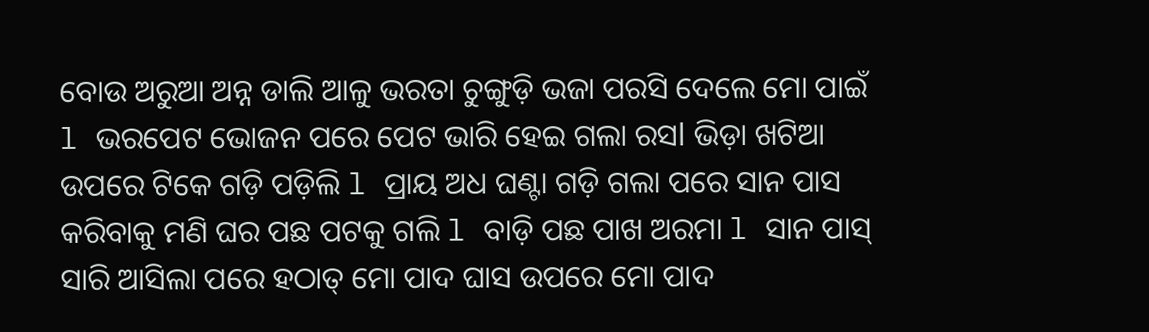ବୋଉ ଅରୁଆ ଅନ୍ନ ଡାଲି ଆଳୁ ଭରତା ଚୁଙ୍ଗୁଡ଼ି ଭଜା ପରସି ଦେଲେ ମୋ ପାଇଁ l ଭରପେଟ ଭୋଜନ ପରେ ପେଟ ଭାରି ହେଇ ଗଲା ରସl ଭିଡ଼ା ଖଟିଆ ଉପରେ ଟିକେ ଗଡ଼ି ପଡ଼ିଲି l ପ୍ରାୟ ଅଧ ଘଣ୍ଟା ଗଡ଼ି ଗଲା ପରେ ସାନ ପାସ କରିବାକୁ ମଣି ଘର ପଛ ପଟକୁ ଗଲି l ବାଡ଼ି ପଛ ପାଖ ଅରମା l ସାନ ପାସ୍ ସାରି ଆସିଲା ପରେ ହଠାତ୍ ମୋ ପାଦ ଘାସ ଉପରେ ମୋ ପାଦ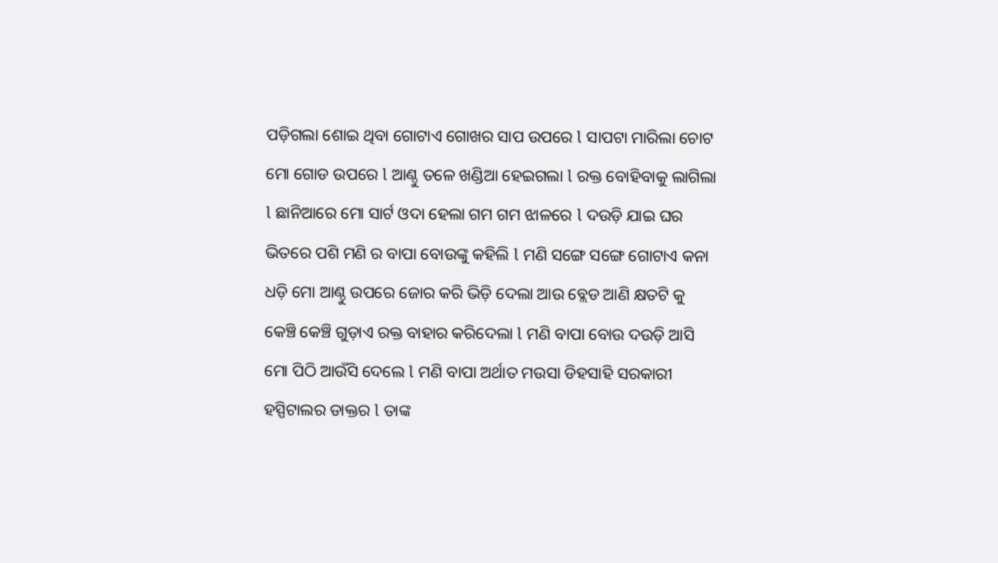ପଡ଼ିଗଲା ଶୋଇ ଥିବା ଗୋଟାଏ ଗୋଖର ସାପ ଉପରେ l ସାପଟା ମାରିଲା ଚୋଟ ମୋ ଗୋଡ ଉପରେ l ଆଣ୍ଠୁ ତଳେ ଖଣ୍ଡିଆ ହେଇଗଲା l ରକ୍ତ ବୋହିବାକୁ ଲାଗିଲା l ଛାନିଆରେ ମୋ ସାର୍ଟ ଓଦା ହେଲା ଗମ ଗମ ଝାଳରେ l ଦଉଡ଼ି ଯାଇ ଘର ଭିତରେ ପଶି ମଣି ର ବାପା ବୋଉଙ୍କୁ କହିଲି l ମଣି ସଙ୍ଗେ ସଙ୍ଗେ ଗୋଟାଏ କନା ଧଡ଼ି ମୋ ଆଣ୍ଠୁ ଉପରେ ଜୋର କରି ଭିଡ଼ି ଦେଲା ଆଉ ବ୍ଲେଡ ଆଣି କ୍ଷତଟି କୁ କେଞ୍ଚି କେଞ୍ଚି ଗୁଡ଼ାଏ ରକ୍ତ ବାହାର କରିଦେଲା l ମଣି ବାପା ବୋଉ ଦଉଡ଼ି ଆସି ମୋ ପିଠି ଆଉଁସି ଦେଲେ l ମଣି ବାପା ଅର୍ଥାତ ମଉସା ଡିହସାହି ସରକାରୀ ହସ୍ପିଟାଲର ଡାକ୍ତର l ତାଙ୍କ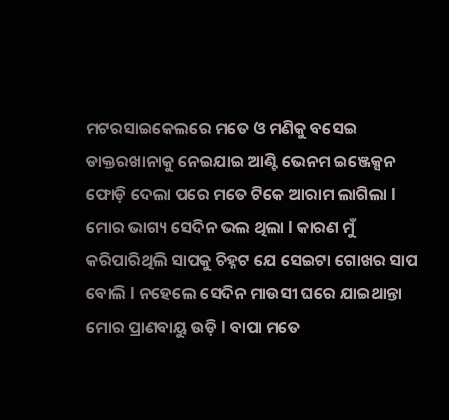ମଟରସାଇକେଲରେ ମତେ ଓ ମଣିକୁ ବସେଇ ଡାକ୍ତରଖାନାକୁ ନେଇଯାଇ ଆଣ୍ଟି ଭେନମ ଇଞ୍ଜେକ୍ସନ ଫୋଡ଼ି ଦେଲା ପରେ ମତେ ଟିକେ ଆରାମ ଲାଗିଲା l ମୋର ଭାଗ୍ୟ ସେଦିନ ଭଲ ଥିଲା l କାରଣ ମୁଁ କରିପାରିଥିଲି ସାପକୁ ଚିହ୍ନଟ ଯେ ସେଇଟା ଗୋଖର ସାପ ବୋଲି l ନହେଲେ ସେଦିନ ମାଉସୀ ଘରେ ଯାଇଥାନ୍ତା ମୋର ପ୍ରାଣବାୟୁ ଉଡ଼ି l ବାପା ମତେ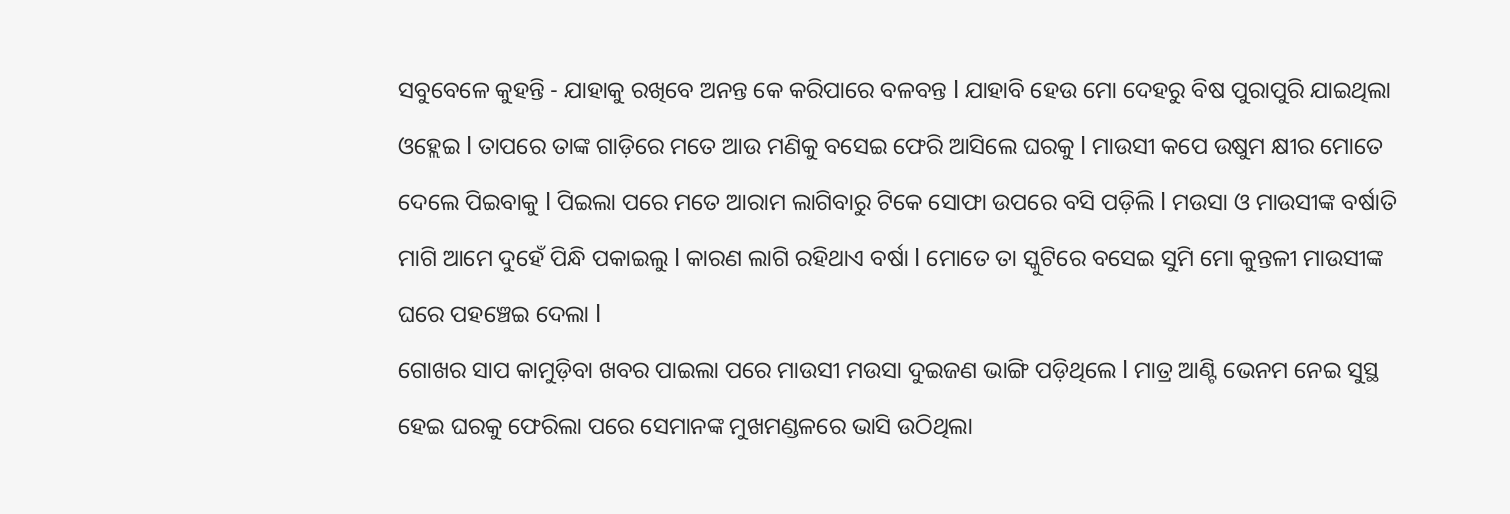ସବୁବେଳେ କୁହନ୍ତି - ଯାହାକୁ ରଖିବେ ଅନନ୍ତ କେ କରିପାରେ ବଳବନ୍ତ l ଯାହାବି ହେଉ ମୋ ଦେହରୁ ବିଷ ପୁରାପୁରି ଯାଇଥିଲା ଓହ୍ଲେଇ l ତାପରେ ତାଙ୍କ ଗାଡ଼ିରେ ମତେ ଆଉ ମଣିକୁ ବସେଇ ଫେରି ଆସିଲେ ଘରକୁ l ମାଉସୀ କପେ ଉଷୁମ କ୍ଷୀର ମୋତେ ଦେଲେ ପିଇବାକୁ l ପିଇଲା ପରେ ମତେ ଆରାମ ଲାଗିବାରୁ ଟିକେ ସୋଫା ଉପରେ ବସି ପଡ଼ିଲି l ମଉସା ଓ ମାଉସୀଙ୍କ ବର୍ଷାତି ମାଗି ଆମେ ଦୁହେଁ ପିନ୍ଧି ପକାଇଲୁ l କାରଣ ଲାଗି ରହିଥାଏ ବର୍ଷା l ମୋତେ ତା ସ୍କୁଟିରେ ବସେଇ ସୁମି ମୋ କୁନ୍ତଳୀ ମାଉସୀଙ୍କ ଘରେ ପହଞ୍ଚେଇ ଦେଲା l
ଗୋଖର ସାପ କାମୁଡ଼ିବା ଖବର ପାଇଲା ପରେ ମାଉସୀ ମଉସା ଦୁଇଜଣ ଭାଙ୍ଗି ପଡ଼ିଥିଲେ l ମାତ୍ର ଆଣ୍ଟି ଭେନମ ନେଇ ସୁସ୍ଥ ହେଇ ଘରକୁ ଫେରିଲା ପରେ ସେମାନଙ୍କ ମୁଖମଣ୍ଡଳରେ ଭାସି ଉଠିଥିଲା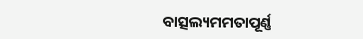ବାତ୍ସଲ୍ୟମମତାପୂର୍ଣ୍ଣ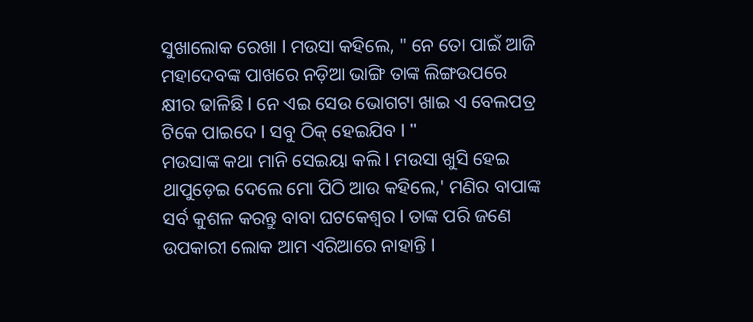ସୁଖାଲୋକ ରେଖା l ମଉସା କହିଲେ, " ନେ ତୋ ପାଇଁ ଆଜି ମହାଦେବଙ୍କ ପାଖରେ ନଡ଼ିଆ ଭାଙ୍ଗି ତାଙ୍କ ଲିଙ୍ଗଉପରେ କ୍ଷୀର ଢାଳିଛି l ନେ ଏଇ ସେଉ ଭୋଗଟା ଖାଇ ଏ ବେଲପତ୍ର ଟିକେ ପାଇଦେ l ସବୁ ଠିକ୍ ହେଇଯିବ l "
ମଉସାଙ୍କ କଥା ମାନି ସେଇୟା କଲି l ମଉସା ଖୁସି ହେଇ ଥାପୁଡ଼େଇ ଦେଲେ ମୋ ପିଠି ଆଉ କହିଲେ,' ମଣିର ବାପାଙ୍କ ସର୍ବ କୁଶଳ କରନ୍ତୁ ବାବା ଘଟକେଶ୍ଵର l ତାଙ୍କ ପରି ଜଣେ ଉପକାରୀ ଲୋକ ଆମ ଏରିଆରେ ନାହାନ୍ତି l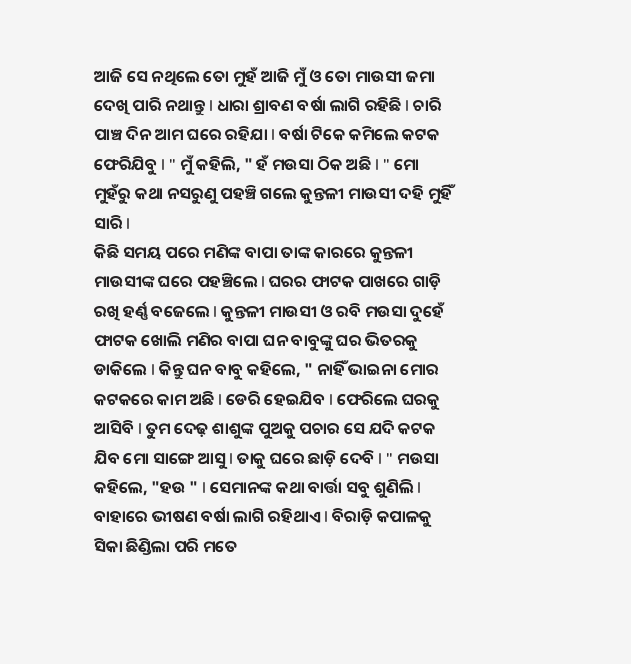ଆଜି ସେ ନଥିଲେ ତୋ ମୁହଁ ଆଜି ମୁଁ ଓ ତୋ ମାଉସୀ ଜମା ଦେଖି ପାରି ନଥାନ୍ତୁ l ଧାରା ଶ୍ରାବଣ ବର୍ଷା ଲାଗି ରହିଛି l ଚାରି ପାଞ୍ଚ ଦିନ ଆମ ଘରେ ରହିଯା l ବର୍ଷା ଟିକେ କମିଲେ କଟକ ଫେରିଯିବୁ l " ମୁଁ କହିଲି, " ହଁ ମଉସା ଠିକ ଅଛି l " ମୋ ମୁହଁରୁ କଥା ନସରୁଣୁ ପହଞ୍ଚି ଗଲେ କୁନ୍ତଳୀ ମାଉସୀ ଦହି ମୁହିଁ ସାରି l
କିଛି ସମୟ ପରେ ମଣିଙ୍କ ବାପା ତାଙ୍କ କାରରେ କୁନ୍ତଳୀ ମାଉସୀଙ୍କ ଘରେ ପହଞ୍ଚିଲେ l ଘରର ଫାଟକ ପାଖରେ ଗାଡ଼ି ରଖି ହର୍ଣ୍ଣ ବଜେଲେ l କୁନ୍ତଳୀ ମାଉସୀ ଓ ରବି ମଉସା ଦୁହେଁ ଫାଟକ ଖୋଲି ମଣିର ବାପା ଘନ ବାବୁଙ୍କୁ ଘର ଭିତରକୁ ଡାକିଲେ l କିନ୍ତୁ ଘନ ବାବୁ କହିଲେ, " ନାହିଁ ଭାଇନା ମୋର କଟକରେ କାମ ଅଛି l ଡେରି ହେଇଯିବ l ଫେରିଲେ ଘରକୁ ଆସିବି l ତୁମ ଦେଢ଼ ଶାଶୁଙ୍କ ପୁଅକୁ ପଚାର ସେ ଯଦି କଟକ ଯିବ ମୋ ସାଙ୍ଗେ ଆସୁ l ତାକୁ ଘରେ ଛାଡ଼ି ଦେବି l " ମଉସା କହିଲେ, "ହଉ " l ସେମାନଙ୍କ କଥା ବାର୍ତ୍ତା ସବୁ ଶୁଣିଲି l ବାହାରେ ଭୀଷଣ ବର୍ଷା ଲାଗି ରହିଥାଏ l ବିରାଡ଼ି କପାଳକୁ ସିକା ଛିଣ୍ଡିଲା ପରି ମତେ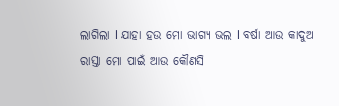ଲାଗିଲା l ଯାହା ହଉ ମୋ ଭାଗ୍ୟ ଭଲ l ବର୍ଷା ଆଉ କାଦୁଅ ରାସ୍ତା ମୋ ପାଇଁ ଆଉ କୌଣସି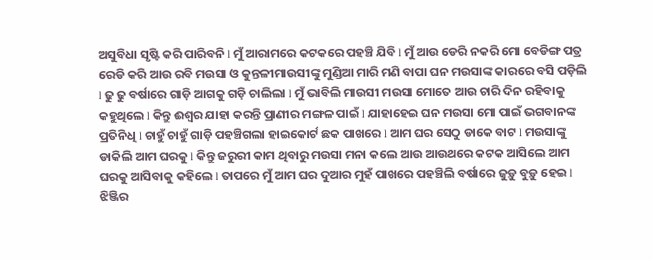ଅସୁବିଧା ସୃଷ୍ଟି କରି ପାରିବନି l ମୁଁ ଆରାମରେ କଟକରେ ପହଞ୍ଚି ଯିବି l ମୁଁ ଆଉ ଡେରି ନକରି ମୋ ବେଡିଙ୍ଗ ପତ୍ର ରେଡି କରି ଆଉ ରବି ମଉସା ଓ କୁନ୍ତଳୀମାଉସୀଙ୍କୁ ମୁଣ୍ଡିଆ ମାରି ମଣି ବାପା ଘନ ମଉସାଙ୍କ କାରରେ ବସି ପଡ଼ିଲି l ଢୁ ଢୁ ବର୍ଷାରେ ଗାଡ଼ି ଆଗକୁ ଗଡ଼ି ଚାଲିଲା l ମୁଁ ଭାବିଲି ମାଉସୀ ମଉସା ମୋତେ ଆଉ ଚାରି ଦିନ ରହିବାକୁ କହୁଥିଲେ l କିନ୍ତୁ ଈଶ୍ବର ଯାହା କରନ୍ତି ପ୍ରାଣୀର ମଙ୍ଗଳ ପାଇଁ l ଯାହାହେଇ ଘନ ମଉସା ମୋ ପାଇଁ ଭଗବାନଙ୍କ ପ୍ରତିନିଧି l ଚାହୁଁ ଚାହୁଁ ଗାଡ଼ି ପହଞ୍ଚିଗଲା ହାଇକୋର୍ଟ ଛକ ପାଖରେ l ଆମ ଘର ସେଠୁ ଡାକେ ବାଟ l ମଉସାଙ୍କୁ ଡାକିଲି ଆମ ଘରକୁ l କିନ୍ତୁ ଜରୁରୀ କାମ ଥିବାରୁ ମଉସା ମନା କଲେ ଆଉ ଆଉଥରେ କଟକ ଆସିଲେ ଆମ ଘରକୁ ଆସିବାକୁ କହିଲେ l ତାପରେ ମୁଁ ଆମ ଘର ଦୁଆର ମୁହଁ ପାଖରେ ପହଞ୍ଚିଲି ବର୍ଷାରେ ଜୁଡ଼ୁ ବୁଡ଼ୁ ହେଇ l ଝିଞ୍ଜିର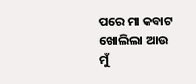ପରେ ମା କବାଟ ଖୋଲିଲା ଆଉ ମୁଁ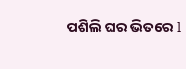ପଶିଲି ଘର ଭିତରେ l